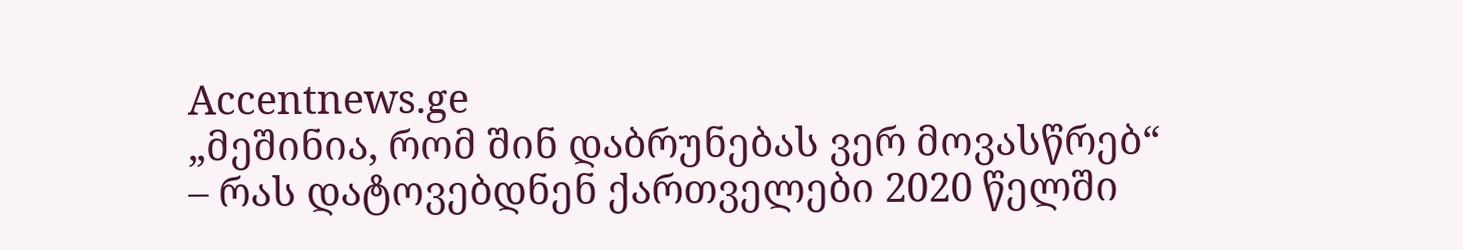Accentnews.ge
„მეშინია, რომ შინ დაბრუნებას ვერ მოვასწრებ“ – რას დატოვებდნენ ქართველები 2020 წელში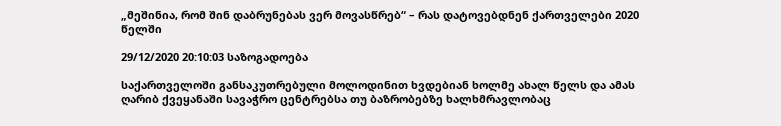„მეშინია, რომ შინ დაბრუნებას ვერ მოვასწრებ“ – რას დატოვებდნენ ქართველები 2020 წელში

29/12/2020 20:10:03 საზოგადოება

საქართველოში განსაკუთრებული მოლოდინით ხვდებიან ხოლმე ახალ წელს და ამას ღარიბ ქვეყანაში სავაჭრო ცენტრებსა თუ ბაზრობებზე ხალხმრავლობაც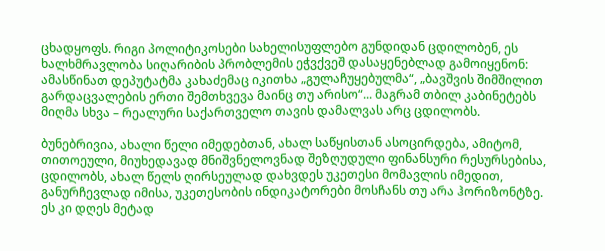ცხადყოფს. რიგი პოლიტიკოსები სახელისუფლებო გუნდიდან ცდილობენ, ეს ხალხმრავლობა სიღარიბის პრობლემის ეჭვქვეშ დასაყენებლად გამოიყენონ: ამასწინათ დეპუტატმა კახაძემაც იკითხა „გულაჩუყებულმა“, „ბავშვის შიმშილით გარდაცვალების ერთი შემთხვევა მაინც თუ არისო“... მაგრამ თბილ კაბინეტებს მიღმა სხვა – რეალური საქართველო თავის დამალვას არც ცდილობს.

ბუნებრივია, ახალი წელი იმედებთან, ახალ საწყისთან ასოცირდება, ამიტომ, თითოეული, მიუხედავად მნიშვნელოვნად შეზღუდული ფინანსური რესურსებისა, ცდილობს, ახალ წელს ღირსეულად დახვდეს უკეთესი მომავლის იმედით, განურჩევლად იმისა, უკეთესობის ინდიკატორები მოსჩანს თუ არა ჰორიზონტზე. ეს კი დღეს მეტად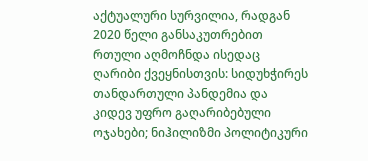აქტუალური სურვილია, რადგან 2020 წელი განსაკუთრებით რთული აღმოჩნდა ისედაც ღარიბი ქვეყნისთვის: სიდუხჭირეს თანდართული პანდემია და კიდევ უფრო გაღარიბებული ოჯახები; ნიჰილიზმი პოლიტიკური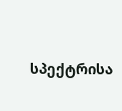სპექტრისა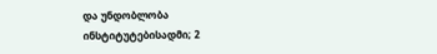და უნდობლობა ინსტიტუტებისადმი; 2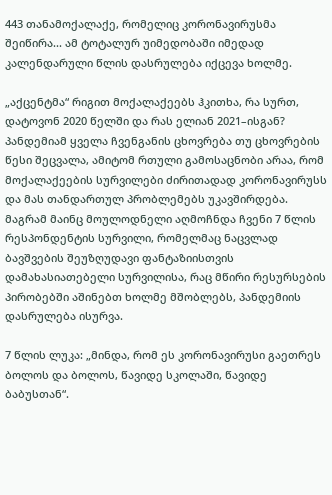443 თანამოქალაქე, რომელიც კორონავირუსმა შეიწირა... ამ ტოტალურ უიმედობაში იმედად კალენდარული წლის დასრულება იქცევა ხოლმე.

„აქცენტმა“ რიგით მოქალაქეებს ჰკითხა, რა სურთ, დატოვონ 2020 წელში და რას ელიან 2021–ისგან? პანდემიამ ყველა ჩვენგანის ცხოვრება თუ ცხოვრების წესი შეცვალა, ამიტომ რთული გამოსაცნობი არაა, რომ მოქალაქეების სურვილები ძირითადად კორონავირუსს და მას თანდართულ პრობლემებს უკავშირდება. მაგრამ მაინც მოულოდნელი აღმოჩნდა ჩვენი 7 წლის რესპონდენტის სურვილი, რომელმაც ნაცვლად ბავშვების შეუზღუდავი ფანტაზიისთვის დამახასიათებელი სურვილისა, რაც მწირი რესურსების პირობებში აშინებთ ხოლმე მშობლებს, პანდემიის დასრულება ისურვა.

7 წლის ლუკა: „მინდა, რომ ეს კორონავირუსი გაეთრეს ბოლოს და ბოლოს, წავიდე სკოლაში, წავიდე ბაბუსთან“.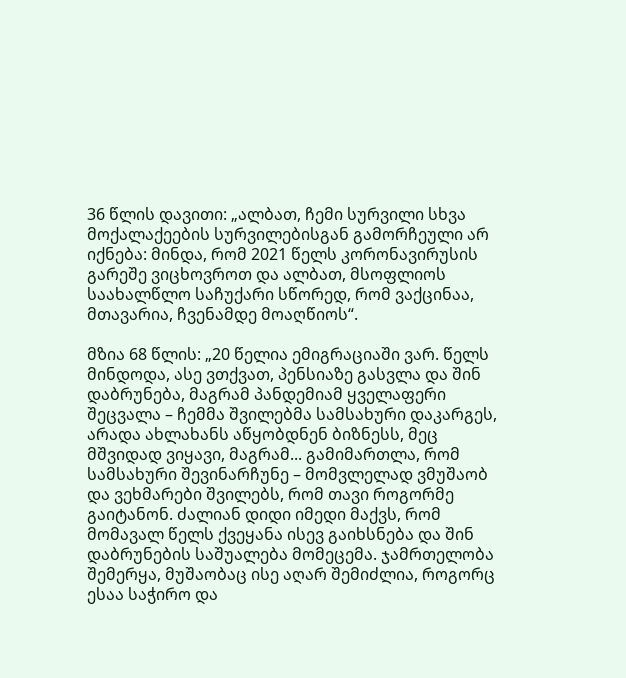36 წლის დავითი: „ალბათ, ჩემი სურვილი სხვა მოქალაქეების სურვილებისგან გამორჩეული არ იქნება: მინდა, რომ 2021 წელს კორონავირუსის გარეშე ვიცხოვროთ და ალბათ, მსოფლიოს საახალწლო საჩუქარი სწორედ, რომ ვაქცინაა, მთავარია, ჩვენამდე მოაღწიოს“.

მზია 68 წლის: „20 წელია ემიგრაციაში ვარ. წელს მინდოდა, ასე ვთქვათ, პენსიაზე გასვლა და შინ დაბრუნება, მაგრამ პანდემიამ ყველაფერი შეცვალა – ჩემმა შვილებმა სამსახური დაკარგეს, არადა ახლახანს აწყობდნენ ბიზნესს, მეც მშვიდად ვიყავი, მაგრამ... გამიმართლა, რომ სამსახური შევინარჩუნე – მომვლელად ვმუშაობ და ვეხმარები შვილებს, რომ თავი როგორმე გაიტანონ. ძალიან დიდი იმედი მაქვს, რომ მომავალ წელს ქვეყანა ისევ გაიხსნება და შინ დაბრუნების საშუალება მომეცემა. ჯამრთელობა შემერყა, მუშაობაც ისე აღარ შემიძლია, როგორც ესაა საჭირო და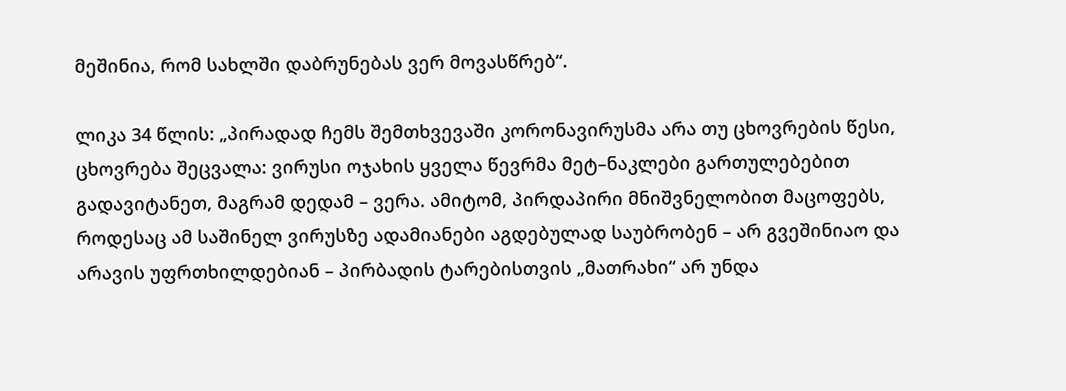მეშინია, რომ სახლში დაბრუნებას ვერ მოვასწრებ“.

ლიკა 34 წლის: „პირადად ჩემს შემთხვევაში კორონავირუსმა არა თუ ცხოვრების წესი, ცხოვრება შეცვალა: ვირუსი ოჯახის ყველა წევრმა მეტ–ნაკლები გართულებებით გადავიტანეთ, მაგრამ დედამ – ვერა. ამიტომ, პირდაპირი მნიშვნელობით მაცოფებს, როდესაც ამ საშინელ ვირუსზე ადამიანები აგდებულად საუბრობენ – არ გვეშინიაო და არავის უფრთხილდებიან – პირბადის ტარებისთვის „მათრახი“ არ უნდა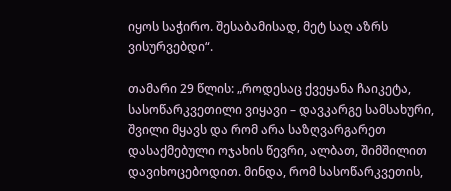იყოს საჭირო. შესაბამისად, მეტ საღ აზრს ვისურვებდი“.

თამარი 29 წლის: „როდესაც ქვეყანა ჩაიკეტა, სასოწარკვეთილი ვიყავი – დავკარგე სამსახური, შვილი მყავს და რომ არა საზღვარგარეთ დასაქმებული ოჯახის წევრი, ალბათ, შიმშილით დავიხოცებოდით. მინდა, რომ სასოწარკვეთის,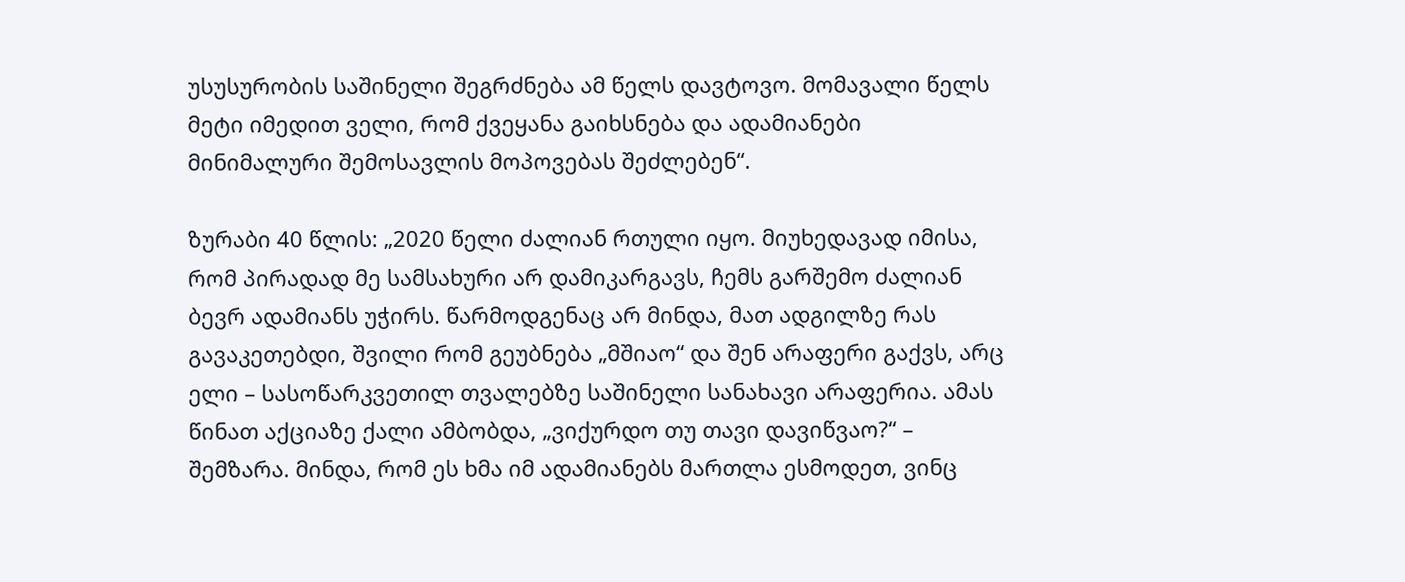უსუსურობის საშინელი შეგრძნება ამ წელს დავტოვო. მომავალი წელს მეტი იმედით ველი, რომ ქვეყანა გაიხსნება და ადამიანები მინიმალური შემოსავლის მოპოვებას შეძლებენ“.

ზურაბი 40 წლის: „2020 წელი ძალიან რთული იყო. მიუხედავად იმისა, რომ პირადად მე სამსახური არ დამიკარგავს, ჩემს გარშემო ძალიან ბევრ ადამიანს უჭირს. წარმოდგენაც არ მინდა, მათ ადგილზე რას გავაკეთებდი, შვილი რომ გეუბნება „მშიაო“ და შენ არაფერი გაქვს, არც ელი – სასოწარკვეთილ თვალებზე საშინელი სანახავი არაფერია. ამას წინათ აქციაზე ქალი ამბობდა, „ვიქურდო თუ თავი დავიწვაო?“ – შემზარა. მინდა, რომ ეს ხმა იმ ადამიანებს მართლა ესმოდეთ, ვინც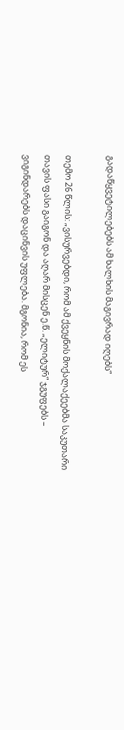გადაწყვეტილებებს ამ ხალხის მაგივრად იღებს“

თემო 26 წლის: „ვისურვებდი, რომ ამ ქვეყნის მოქალაქეებმა საკუთარი თავის ფასი გაიგონ და აღარ მისცენ ე.წ. „ელიტურ“ ჯგუფებს – ვიგინდარებს დაცინვის უფლება. მგონია, რომ ეს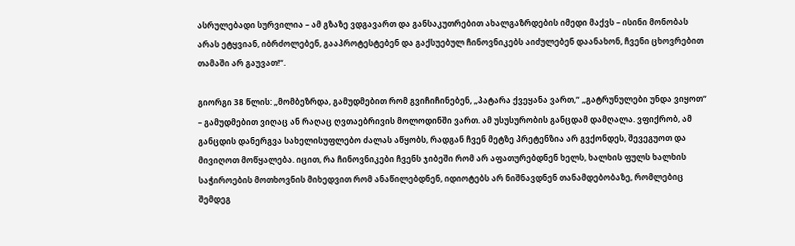ასრულებადი სურვილია – ამ გზაზე ვდგავართ და განსაკუთრებით ახალგაზრდების იმედი მაქვს – ისინი მონობას არას ეტყვიან, იბრძოლებენ, გააპროტესტებენ და გაქსუებულ ჩინოვნიკებს აიძულებენ დაანახონ, ჩვენი ცხოვრებით თამაში არ გაუვათ!“.

გიორგი 38 წლის: „მომბეზრდა, გამუდმებით რომ გვიჩიჩინებენ, „პატარა ქვეყანა ვართ,“ „გატრუნულები უნდა ვიყოთ“ – გამუდმებით ვიღაც ან რაღაც ღვთაებრივის მოლოდინში ვართ. ამ უსუსურობის განცდამ დამღალა. ვფიქრობ, ამ განცდის დანერგვა სახელისუფლებო ძალას აწყობს, რადგან ჩვენ მეტზე პრეტენზია არ გვქონდეს, შევეგუოთ და მივიღოთ მოწყალება. იცით, რა ჩინოვნიკები ჩვენს ჯიბეში რომ არ აფათურებდნენ ხელს, ხალხის ფულს ხალხის საჭიროების მოთხოვნის მიხედვით რომ ანაწილებდნენ, იდიოტებს არ ნიშნავდნენ თანამდებობაზე, რომლებიც შემდეგ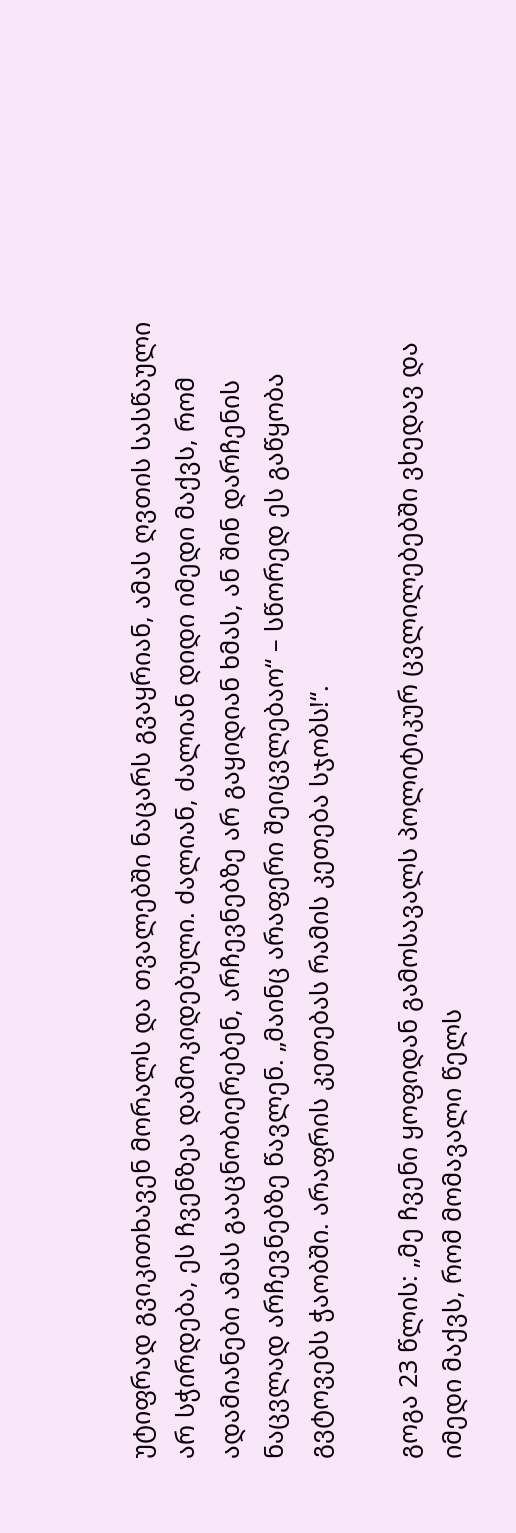უტიფრად გვიკითხავენ მორალს და თვალებში ნაცარს გვაყრიან, ამას ღვთის სასწაული არ სჭირდება, ეს ჩვენზეა დამოკიდებული. ძალიან, ძალიან დიდი იმედი მაქვს, რომ ადამიანები ამას გააცნობიერებენ, არჩევნებზე არ გაყიდიან ხმას, ან შინ დარჩენის ნაცვლად არჩევნებზე წავლენ. „მაინც არაფერი შეიცვლებაო“ – სწორედ ეს გაწყობა გვტოვებს ჭაობში. არაფრის კეთებას რამის კეთება სჯობს!“.

გოგა 23 წლის: „მე ჩვენი ყოფიდან გამოსავალს პოლიტიკურ ცვლილებებში ვხედავ და იმედი მაქვს, რომ მომავალი წელს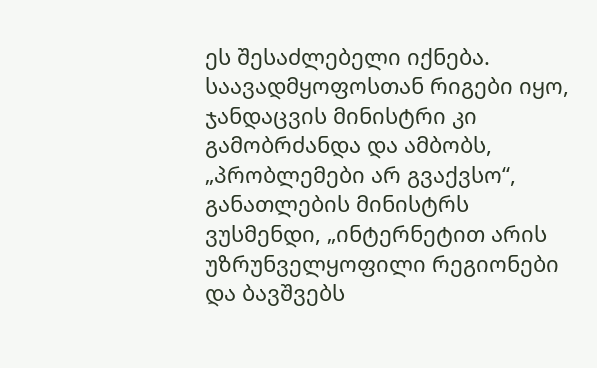ეს შესაძლებელი იქნება. საავადმყოფოსთან რიგები იყო, ჯანდაცვის მინისტრი კი გამობრძანდა და ამბობს, „პრობლემები არ გვაქვსო“, განათლების მინისტრს ვუსმენდი, „ინტერნეტით არის უზრუნველყოფილი რეგიონები და ბავშვებს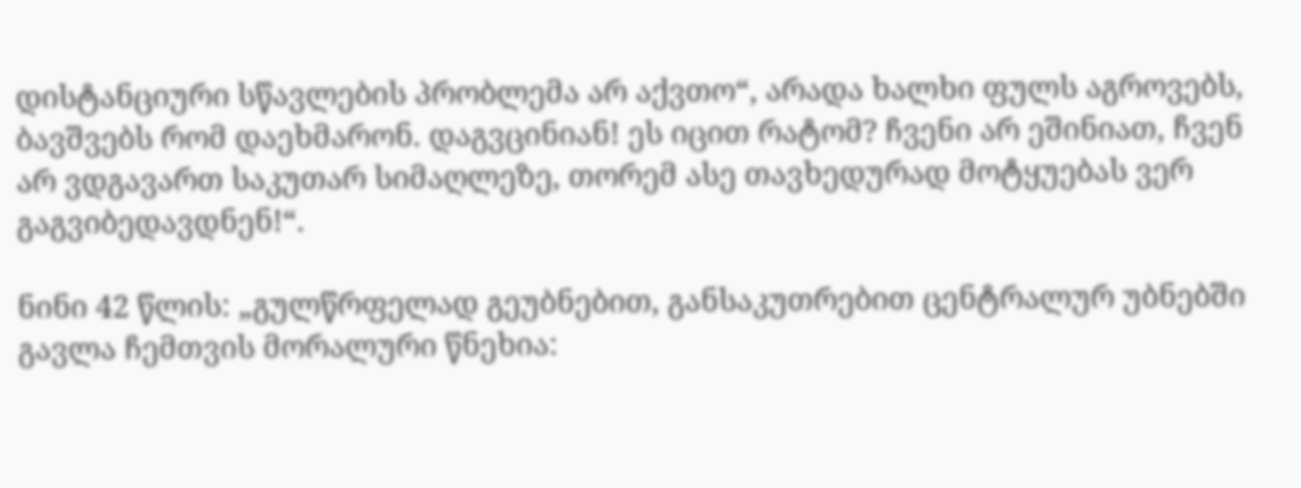დისტანციური სწავლების პრობლემა არ აქვთო“, არადა ხალხი ფულს აგროვებს, ბავშვებს რომ დაეხმარონ. დაგვცინიან! ეს იცით რატომ? ჩვენი არ ეშინიათ, ჩვენ არ ვდგავართ საკუთარ სიმაღლეზე, თორემ ასე თავხედურად მოტყუებას ვერ გაგვიბედავდნენ!“.

ნინი 42 წლის: „გულწრფელად გეუბნებით, განსაკუთრებით ცენტრალურ უბნებში გავლა ჩემთვის მორალური წნეხია: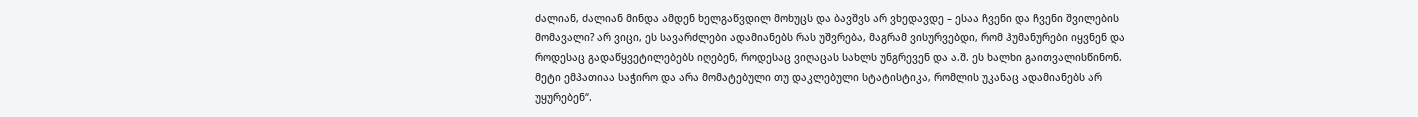ძალიან, ძალიან მინდა ამდენ ხელგაწვდილ მოხუცს და ბავშვს არ ვხედავდე – ესაა ჩვენი და ჩვენი შვილების მომავალი? არ ვიცი, ეს სავარძლები ადამიანებს რას უშვრება, მაგრამ ვისურვებდი, რომ ჰუმანურები იყვნენ და როდესაც გადაწყვეტილებებს იღებენ, როდესაც ვიღაცას სახლს უნგრევენ და ა.შ. ეს ხალხი გაითვალისწინონ. მეტი ემპათიაა საჭირო და არა მომატებული თუ დაკლებული სტატისტიკა, რომლის უკანაც ადამიანებს არ უყურებენ“.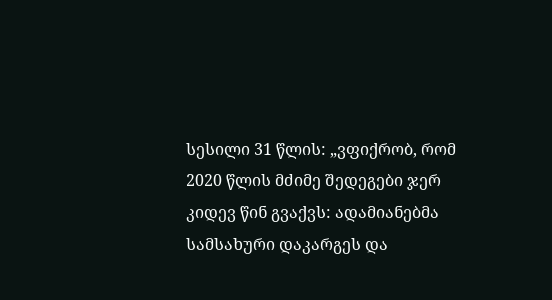სესილი 31 წლის: „ვფიქრობ, რომ 2020 წლის მძიმე შედეგები ჯერ კიდევ წინ გვაქვს: ადამიანებმა სამსახური დაკარგეს და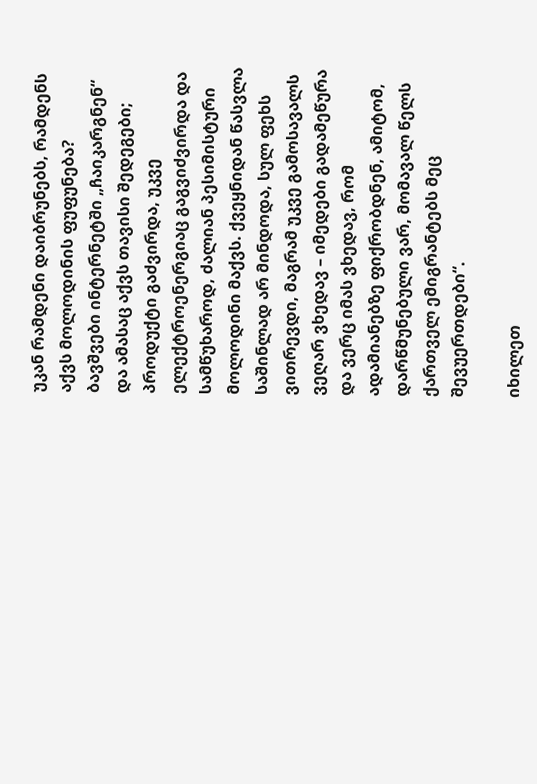უკან რამდენი დაიბრუნებს, რამდენს აქვს მოლოდინის ფუფუნება? ბავშვები ინტერნეტში „ჩაიკარგნენ“ და ამასაც აქვს თავისი შედეგები; პროდუქტი გაძვირდა, უკვე ელექტროენერგიაც გაგვიძვირდა და სამწუხაროდ, ძალიან პესიმისტური მოლოდინი მაქვს. ქვეყნიდან წასვლა საშინლად არ მინდოდა, სულ ფეხს ვითრევდი, მაგრამ უკვე გამოსავალს ვეღარ ვხედავ – იმედები გადამეწურა და ვერც იმას ვხედავ, რომ ადამიანებზე ფიქრობდნენ, ამიტომ, დარწმუნებული ვარ, მომავალ წელს ქართველ ემიგრანტებს მეც შევუერთდები“.

იხილეთ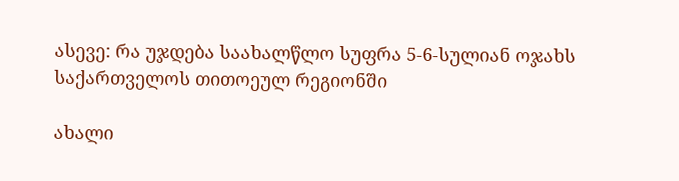ასევე: რა უჯდება საახალწლო სუფრა 5-6-სულიან ოჯახს საქართველოს თითოეულ რეგიონში

ახალი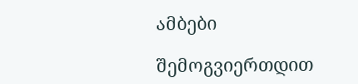ამბები

შემოგვიერთდით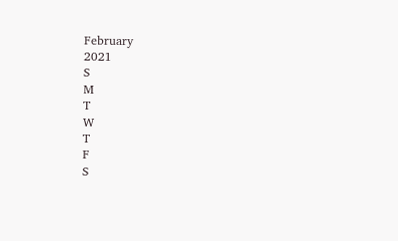February
2021
S
M
T
W
T
F
S